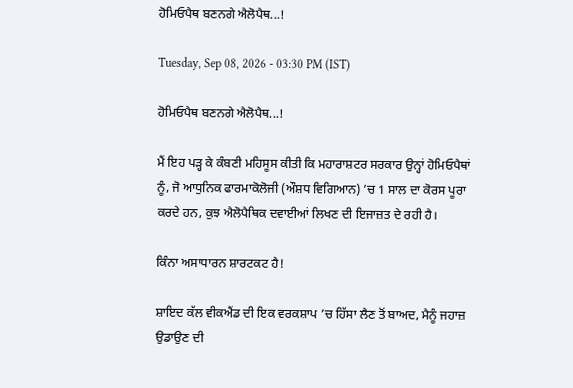ਹੋਮਿਓਪੈਥ ਬਣਨਗੇ ਐਲੋਪੈਥ...!

Tuesday, Sep 08, 2026 - 03:30 PM (IST)

ਹੋਮਿਓਪੈਥ ਬਣਨਗੇ ਐਲੋਪੈਥ...!

ਮੈਂ ਇਹ ਪੜ੍ਹ ਕੇ ਕੰਬਣੀ ਮਹਿਸੂਸ ਕੀਤੀ ਕਿ ਮਹਾਰਾਸ਼ਟਰ ਸਰਕਾਰ ਉਨ੍ਹਾਂ ਹੋਮਿਓਪੈਥਾਂ ਨੂੰ, ਜੋ ਆਧੁਨਿਕ ਫਾਰਮਾਕੋਲੋਜੀ (ਔਸ਼ਧ ਵਿਗਿਆਨ) ’ਚ 1 ਸਾਲ ਦਾ ਕੋਰਸ ਪੂਰਾ ਕਰਦੇ ਹਨ, ਕੁਝ ਐਲੋਪੈਥਿਕ ਦਵਾਈਆਂ ਲਿਖਣ ਦੀ ਇਜਾਜ਼ਤ ਦੇ ਰਹੀ ਹੈ।

ਕਿੰਨਾ ਅਸਾਧਾਰਨ ਸ਼ਾਰਟਕਟ ਹੈ!

ਸ਼ਾਇਦ ਕੱਲ ਵੀਕਐਂਡ ਦੀ ਇਕ ਵਰਕਸ਼ਾਪ ’ਚ ਹਿੱਸਾ ਲੈਣ ਤੋਂ ਬਾਅਦ, ਮੈਨੂੰ ਜਹਾਜ਼ ਉਡਾਉਣ ਦੀ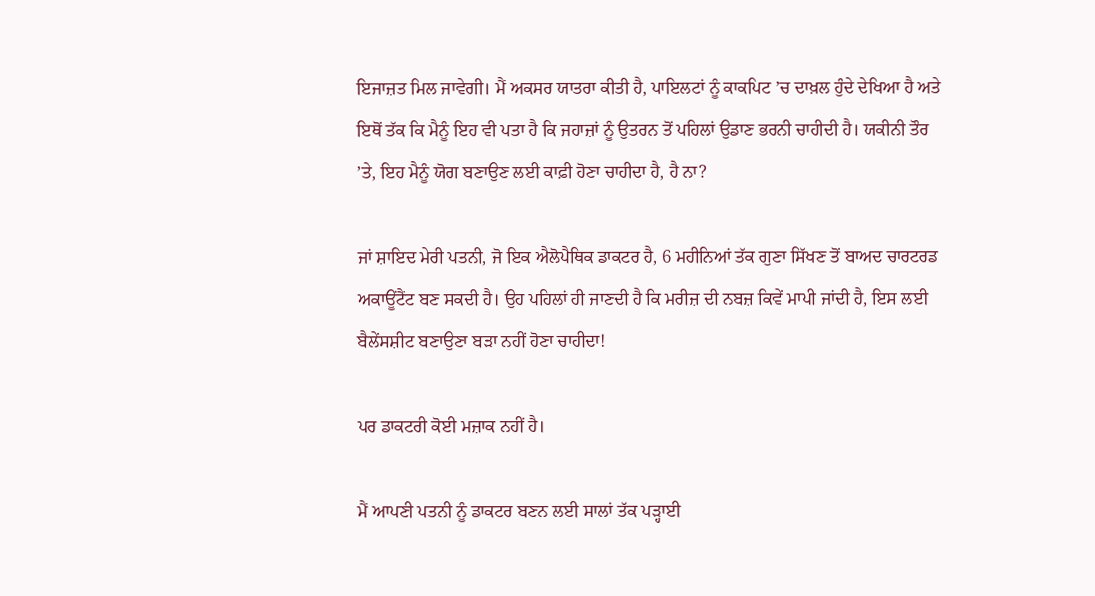ਇਜਾਜ਼ਤ ਮਿਲ ਜਾਵੇਗੀ। ਮੈਂ ਅਕਸਰ ਯਾਤਰਾ ਕੀਤੀ ਹੈ, ਪਾਇਲਟਾਂ ਨੂੰ ਕਾਕਪਿਟ ’ਚ ਦਾਖ਼ਲ ਹੁੰਦੇ ਦੇਖਿਆ ਹੈ ਅਤੇ ਇਥੋਂ ਤੱਕ ਕਿ ਮੈਨੂੰ ਇਹ ਵੀ ਪਤਾ ਹੈ ਕਿ ਜਹਾਜ਼ਾਂ ਨੂੰ ਉਤਰਨ ਤੋਂ ਪਹਿਲਾਂ ਉਡਾਣ ਭਰਨੀ ਚਾਹੀਦੀ ਹੈ। ਯਕੀਨੀ ਤੌਰ ’ਤੇ, ਇਹ ਮੈਨੂੰ ਯੋਗ ਬਣਾਉਣ ਲਈ ਕਾਫ਼ੀ ਹੋਣਾ ਚਾਹੀਦਾ ਹੈ, ਹੈ ਨਾ?

ਜਾਂ ਸ਼ਾਇਦ ਮੇਰੀ ਪਤਨੀ, ਜੋ ਇਕ ਐਲੋਪੈਥਿਕ ਡਾਕਟਰ ਹੈ, 6 ਮਹੀਨਿਆਂ ਤੱਕ ਗੁਣਾ ਸਿੱਖਣ ਤੋਂ ਬਾਅਦ ਚਾਰਟਰਡ ਅਕਾਊਂਟੈਂਟ ਬਣ ਸਕਦੀ ਹੈ। ਉਹ ਪਹਿਲਾਂ ਹੀ ਜਾਣਦੀ ਹੈ ਕਿ ਮਰੀਜ਼ ਦੀ ਨਬਜ਼ ਕਿਵੇਂ ਮਾਪੀ ਜਾਂਦੀ ਹੈ, ਇਸ ਲਈ ਬੈਲੇਂਸਸ਼ੀਟ ਬਣਾਉਣਾ ਬੜਾ ਨਹੀਂ ਹੋਣਾ ਚਾਹੀਦਾ!

ਪਰ ਡਾਕਟਰੀ ਕੋਈ ਮਜ਼ਾਕ ਨਹੀਂ ਹੈ।

ਮੈਂ ਆਪਣੀ ਪਤਨੀ ਨੂੰ ਡਾਕਟਰ ਬਣਨ ਲਈ ਸਾਲਾਂ ਤੱਕ ਪੜ੍ਹਾਈ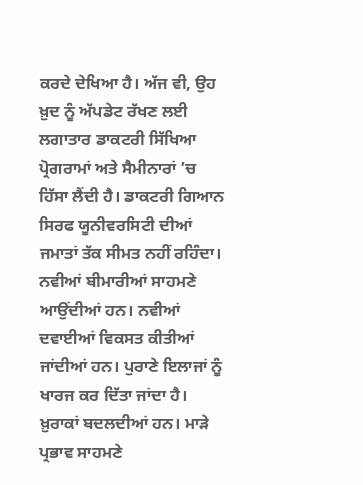ਕਰਦੇ ਦੇਖਿਆ ਹੈ। ਅੱਜ ਵੀ, ਉਹ ਖ਼ੁਦ ਨੂੰ ਅੱਪਡੇਟ ਰੱਖਣ ਲਈ ਲਗਾਤਾਰ ਡਾਕਟਰੀ ਸਿੱਖਿਆ ਪ੍ਰੋਗਰਾਮਾਂ ਅਤੇ ਸੈਮੀਨਾਰਾਂ ’ਚ ਹਿੱਸਾ ਲੈਂਦੀ ਹੈ। ਡਾਕਟਰੀ ਗਿਆਨ ਸਿਰਫ ਯੂਨੀਵਰਸਿਟੀ ਦੀਆਂ ਜਮਾਤਾਂ ਤੱਕ ਸੀਮਤ ਨਹੀਂ ਰਹਿੰਦਾ। ਨਵੀਆਂ ਬੀਮਾਰੀਆਂ ਸਾਹਮਣੇ ਆਉਂਦੀਆਂ ਹਨ। ਨਵੀਆਂ ਦਵਾਈਆਂ ਵਿਕਸਤ ਕੀਤੀਆਂ ਜਾਂਦੀਆਂ ਹਨ। ਪੁਰਾਣੇ ਇਲਾਜਾਂ ਨੂੰ ਖਾਰਜ ਕਰ ਦਿੱਤਾ ਜਾਂਦਾ ਹੈ। ਖ਼ੁਰਾਕਾਂ ਬਦਲਦੀਆਂ ਹਨ। ਮਾੜੇ ਪ੍ਰਭਾਵ ਸਾਹਮਣੇ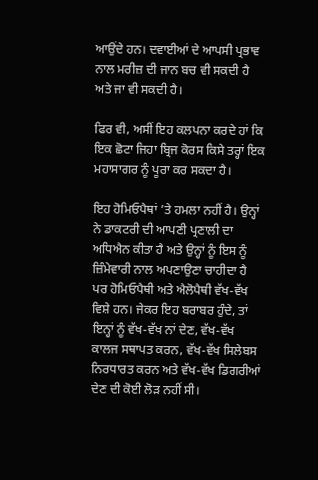ਆਉਂਦੇ ਹਨ। ਦਵਾਈਆਂ ਦੇ ਆਪਸੀ ਪ੍ਰਭਾਵ ਨਾਲ ਮਰੀਜ਼ ਦੀ ਜਾਨ ਬਚ ਵੀ ਸਕਦੀ ਹੈ ਅਤੇ ਜਾ ਵੀ ਸਕਦੀ ਹੈ।

ਫਿਰ ਵੀ, ਅਸੀਂ ਇਹ ਕਲਪਨਾ ਕਰਦੇ ਹਾਂ ਕਿ ਇਕ ਛੋਟਾ ਜਿਹਾ ਬ੍ਰਿਜ ਕੋਰਸ ਕਿਸੇ ਤਰ੍ਹਾਂ ਇਕ ਮਹਾਸਾਗਰ ਨੂੰ ਪੂਰਾ ਕਰ ਸਕਦਾ ਹੈ।

ਇਹ ਹੋਮਿਓਪੈਥਾਂ ’ਤੇ ਹਮਲਾ ਨਹੀਂ ਹੈ। ਉਨ੍ਹਾਂ ਨੇ ਡਾਕਟਰੀ ਦੀ ਆਪਣੀ ਪ੍ਰਣਾਲੀ ਦਾ ਅਧਿਐਨ ਕੀਤਾ ਹੈ ਅਤੇ ਉਨ੍ਹਾਂ ਨੂੰ ਇਸ ਨੂੰ ਜ਼ਿੰਮੇਵਾਰੀ ਨਾਲ ਅਪਣਾਉਣਾ ਚਾਹੀਦਾ ਹੈ ਪਰ ਹੋਮਿਓਪੈਥੀ ਅਤੇ ਐਲੋਪੈਥੀ ਵੱਖ-ਵੱਖ ਵਿਸ਼ੇ ਹਨ। ਜੇਕਰ ਇਹ ਬਰਾਬਰ ਹੁੰਦੇ, ਤਾਂ ਇਨ੍ਹਾਂ ਨੂੰ ਵੱਖ-ਵੱਖ ਨਾਂ ਦੇਣ, ਵੱਖ-ਵੱਖ ਕਾਲਜ ਸਥਾਪਤ ਕਰਨ, ਵੱਖ-ਵੱਖ ਸਿਲੇਬਸ ਨਿਰਧਾਰਤ ਕਰਨ ਅਤੇ ਵੱਖ-ਵੱਖ ਡਿਗਰੀਆਂ ਦੇਣ ਦੀ ਕੋਈ ਲੋੜ ਨਹੀਂ ਸੀ।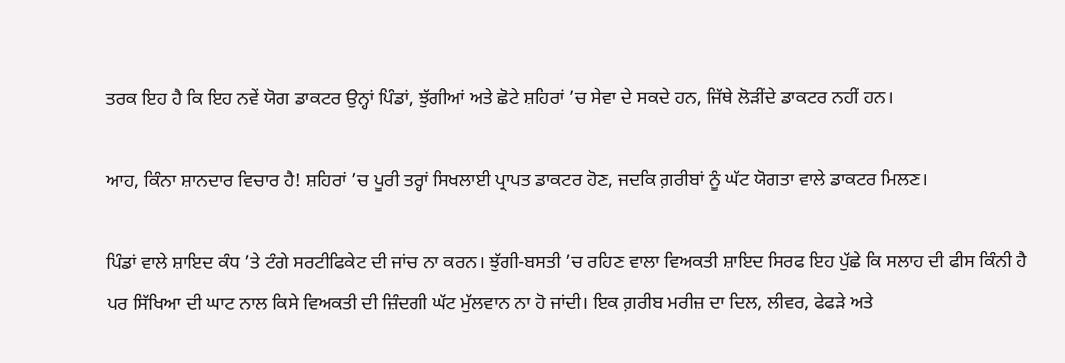ਤਰਕ ਇਹ ਹੈ ਕਿ ਇਹ ਨਵੇਂ ਯੋਗ ਡਾਕਟਰ ਉਨ੍ਹਾਂ ਪਿੰਡਾਂ, ਝੁੱਗੀਆਂ ਅਤੇ ਛੋਟੇ ਸ਼ਹਿਰਾਂ ’ਚ ਸੇਵਾ ਦੇ ਸਕਦੇ ਹਨ, ਜਿੱਥੇ ਲੋੜੀਂਦੇ ਡਾਕਟਰ ਨਹੀਂ ਹਨ।

ਆਹ, ਕਿੰਨਾ ਸ਼ਾਨਦਾਰ ਵਿਚਾਰ ਹੈ! ਸ਼ਹਿਰਾਂ ’ਚ ਪੂਰੀ ਤਰ੍ਹਾਂ ਸਿਖਲਾਈ ਪ੍ਰਾਪਤ ਡਾਕਟਰ ਹੋਣ, ਜਦਕਿ ਗ਼ਰੀਬਾਂ ਨੂੰ ਘੱਟ ਯੋਗਤਾ ਵਾਲੇ ਡਾਕਟਰ ਮਿਲਣ।

ਪਿੰਡਾਂ ਵਾਲੇ ਸ਼ਾਇਦ ਕੰਧ ’ਤੇ ਟੰਗੇ ਸਰਟੀਫਿਕੇਟ ਦੀ ਜਾਂਚ ਨਾ ਕਰਨ। ਝੁੱਗੀ-ਬਸਤੀ ’ਚ ਰਹਿਣ ਵਾਲਾ ਵਿਅਕਤੀ ਸ਼ਾਇਦ ਸਿਰਫ ਇਹ ਪੁੱਛੇ ਕਿ ਸਲਾਹ ਦੀ ਫੀਸ ਕਿੰਨੀ ਹੈ ਪਰ ਸਿੱਖਿਆ ਦੀ ਘਾਟ ਨਾਲ ਕਿਸੇ ਵਿਅਕਤੀ ਦੀ ਜ਼ਿੰਦਗੀ ਘੱਟ ਮੁੱਲਵਾਨ ਨਾ ਹੋ ਜਾਂਦੀ। ਇਕ ਗ਼ਰੀਬ ਮਰੀਜ਼ ਦਾ ਦਿਲ, ਲੀਵਰ, ਫੇਫੜੇ ਅਤੇ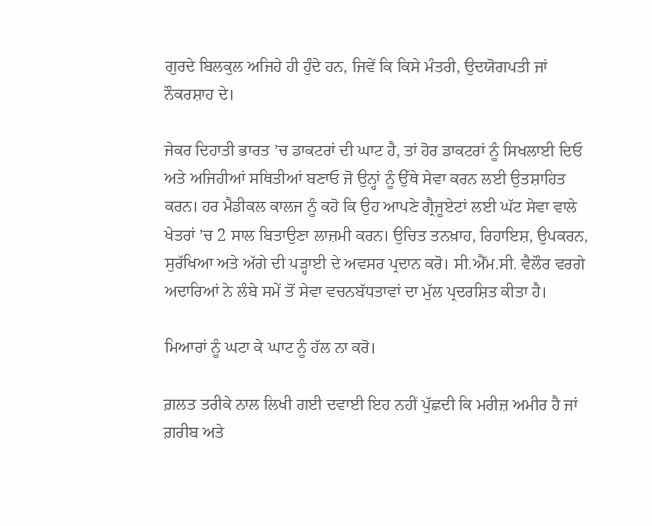ਗੁਰਦੇ ਬਿਲਕੁਲ ਅਜਿਹੇ ਹੀ ਹੁੰਦੇ ਹਨ, ਜਿਵੇਂ ਕਿ ਕਿਸੇ ਮੰਤਰੀ, ਉਦਯੋਗਪਤੀ ਜਾਂ ਨੌਕਰਸ਼ਾਹ ਦੇ।

ਜੇਕਰ ਦਿਹਾਤੀ ਭਾਰਤ ’ਚ ਡਾਕਟਰਾਂ ਦੀ ਘਾਟ ਹੈ, ਤਾਂ ਹੋਰ ਡਾਕਟਰਾਂ ਨੂੰ ਸਿਖਲਾਈ ਦਿਓ ਅਤੇ ਅਜਿਹੀਆਂ ਸਥਿਤੀਆਂ ਬਣਾਓ ਜੋ ਉਨ੍ਹਾਂ ਨੂੰ ਉੱਥੇ ਸੇਵਾ ਕਰਨ ਲਈ ਉਤਸ਼ਾਹਿਤ ਕਰਨ। ਹਰ ਮੈਡੀਕਲ ਕਾਲਜ ਨੂੰ ਕਹੋ ਕਿ ਉਹ ਆਪਣੇ ਗ੍ਰੈਜੂਏਟਾਂ ਲਈ ਘੱਟ ਸੇਵਾ ਵਾਲੇ ਖੇਤਰਾਂ ’ਚ 2 ਸਾਲ ਬਿਤਾਉਣਾ ਲਾਜ਼ਮੀ ਕਰਨ। ਉਚਿਤ ਤਨਖ਼ਾਹ, ਰਿਹਾਇਸ਼, ਉਪਕਰਨ, ਸੁਰੱਖਿਆ ਅਤੇ ਅੱਗੇ ਦੀ ਪੜ੍ਹਾਈ ਦੇ ਅਵਸਰ ਪ੍ਰਦਾਨ ਕਰੋ। ਸੀ.ਐੱਮ.ਸੀ. ਵੈਲੌਰ ਵਰਗੇ ਅਦਾਰਿਆਂ ਨੇ ਲੰਬੇ ਸਮੇਂ ਤੋਂ ਸੇਵਾ ਵਚਨਬੱਧਤਾਵਾਂ ਦਾ ਮੁੱਲ ਪ੍ਰਦਰਸ਼ਿਤ ਕੀਤਾ ਹੈ।

ਮਿਆਰਾਂ ਨੂੰ ਘਟਾ ਕੇ ਘਾਟ ਨੂੰ ਹੱਲ ਨਾ ਕਰੋ।

ਗ਼ਲਤ ਤਰੀਕੇ ਨਾਲ ਲਿਖੀ ਗਈ ਦਵਾਈ ਇਹ ਨਹੀਂ ਪੁੱਛਦੀ ਕਿ ਮਰੀਜ਼ ਅਮੀਰ ਹੈ ਜਾਂ ਗ਼ਰੀਬ ਅਤੇ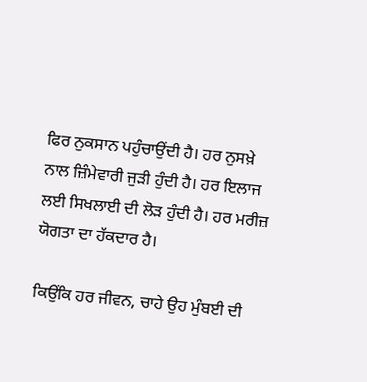ਫਿਰ ਨੁਕਸਾਨ ਪਹੁੰਚਾਉਂਦੀ ਹੈ। ਹਰ ਨੁਸਖ਼ੇ ਨਾਲ ਜ਼ਿੰਮੇਵਾਰੀ ਜੁੜੀ ਹੁੰਦੀ ਹੈ। ਹਰ ਇਲਾਜ ਲਈ ਸਿਖਲਾਈ ਦੀ ਲੋੜ ਹੁੰਦੀ ਹੈ। ਹਰ ਮਰੀਜ਼ ਯੋਗਤਾ ਦਾ ਹੱਕਦਾਰ ਹੈ।

ਕਿਉਂਕਿ ਹਰ ਜੀਵਨ, ਚਾਹੇ ਉਹ ਮੁੰਬਈ ਦੀ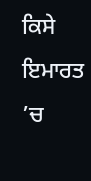ਕਿਸੇ ਇਮਾਰਤ ’ਚ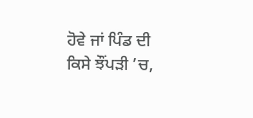ਹੋਵੇ ਜਾਂ ਪਿੰਡ ਦੀ ਕਿਸੇ ਝੌਂਪੜੀ ’ਚ,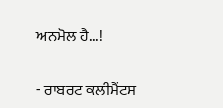ਅਨਮੋਲ ਹੈ...!

- ਰਾਬਰਟ ਕਲੀਮੈਂਟਸ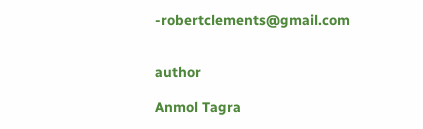-robertclements@gmail.com


author

Anmol Tagra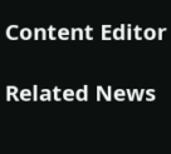Content Editor

Related News